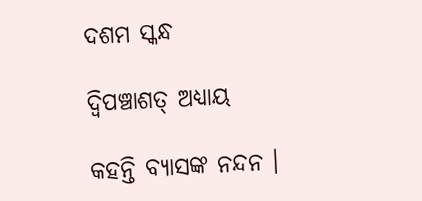ଦଶମ ସ୍କନ୍ଧ

ଦ୍ୱିପଞ୍ଚାଶତ୍ ଅଧ୍ୟାୟ

କହନ୍ତି ବ୍ୟାସଙ୍କ ନନ୍ଦନ ।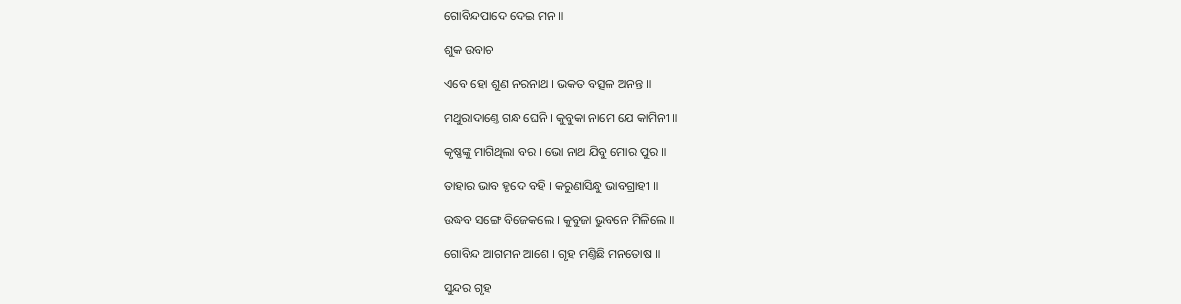ଗୋବିନ୍ଦପାଦେ ଦେଇ ମନ ॥

ଶୁକ ଉବାଚ

ଏବେ ହୋ ଶୁଣ ନରନାଥ । ଭକତ ବତ୍ସଳ ଅନନ୍ତ ॥

ମଥୁରାଦାଣ୍ତେ ଗନ୍ଧ ଘେନି । କୁବୁକା ନାମେ ଯେ କାମିନୀ ॥

କୃଷ୍ଣଙ୍କୁ ମାଗିଥିଲା ବର । ଭୋ ନାଥ ଯିବୁ ମୋର ପୁର ॥

ତାହାର ଭାବ ହୃଦେ ବହି । କରୁଣାସିନ୍ଧୁ ଭାବଗ୍ରାହୀ ॥

ଉଦ୍ଧବ ସଙ୍ଗେ ବିଜେକଲେ । କୁବୁଜା ଭୁବନେ ମିଳିଲେ ॥

ଗୋବିନ୍ଦ ଆଗମନ ଆଶେ । ଗୃହ ମଣ୍ତିଛି ମନତୋଷ ॥

ସୁନ୍ଦର ଗୃହ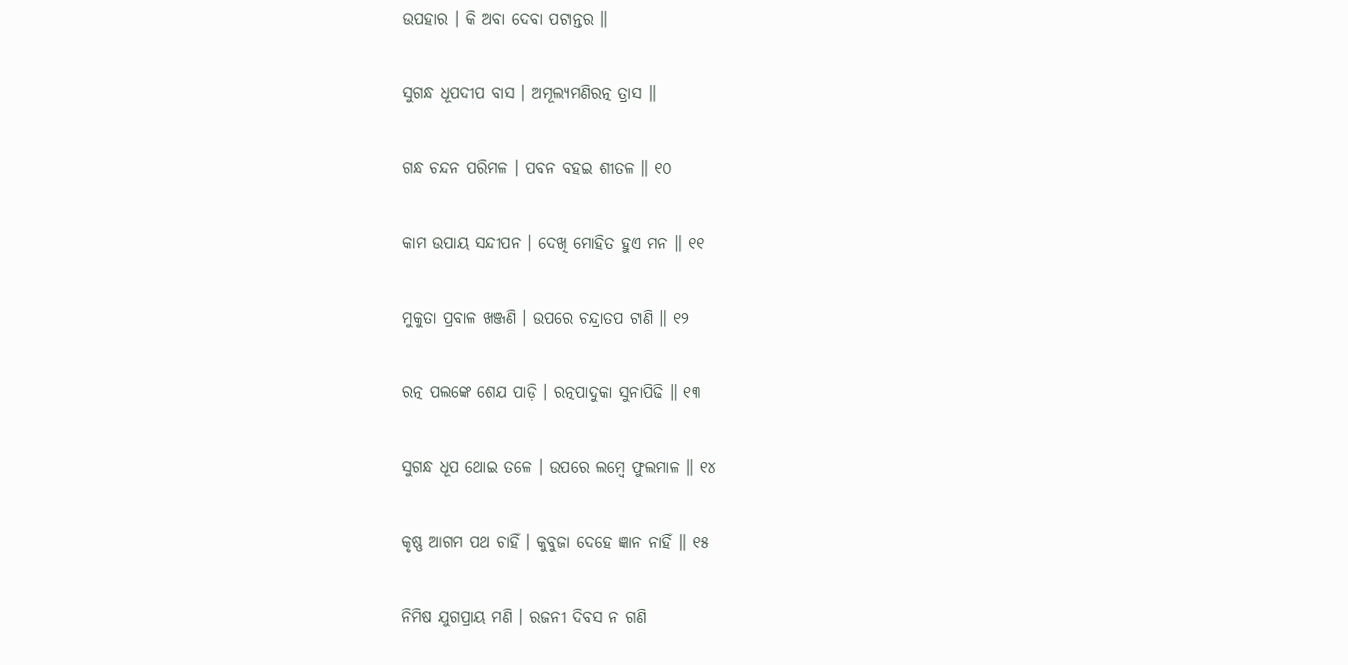ଉପହାର । କି ଅବା ଦେବା ପଟାନ୍ତର ॥

ସୁଗନ୍ଧ ଧୂପଦୀପ ବାସ । ଅମୂଲ୍ୟମଣିରତ୍ନ ତ୍ରାସ ॥

ଗନ୍ଧ ଚନ୍ଦନ ପରିମଳ । ପବନ ବହଇ ଶୀତଳ ॥ ୧୦

କାମ ଉପାୟ ସନ୍ଦୀପନ । ଦେଖି ମୋହିତ ହୁଏ ମନ ॥ ୧୧

ମୁକୁତା ପ୍ରବାଳ ଖଞ୍ଜଣି । ଉପରେ ଚନ୍ଦ୍ରାତପ ଟାଣି ॥ ୧୨

ରତ୍ନ ପଲଙ୍କେ ଶେଯ ପାଡ଼ି । ରତ୍ନପାଦୁକା ସୁନାପିଢି ॥ ୧୩

ସୁଗନ୍ଧ ଧୂପ ଥୋଇ ତଳେ । ଉପରେ ଲମ୍ବେ ଫୁଲମାଳ ॥ ୧୪

କୃଷ୍ଣ ଆଗମ ପଥ ଚାହିଁ । କୁବୁଜା ଦେହେ ଜ୍ଞାନ ନାହିଁ ॥ ୧୫

ନିମିଷ ଯୁଗପ୍ରାୟ ମଣି । ରଜନୀ ଦିବସ ନ ଗଣି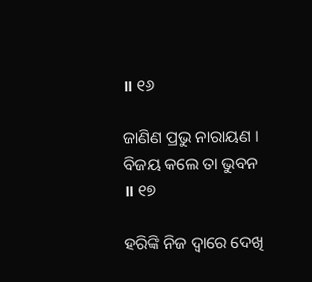॥ ୧୬

ଜାଣିଣ ପ୍ରଭୁ ନାରାୟଣ । ବିଜୟ କଲେ ତା ଭୁବନ ॥ ୧୭

ହରିଙ୍କି ନିଜ ଦ୍ୱାରେ ଦେଖି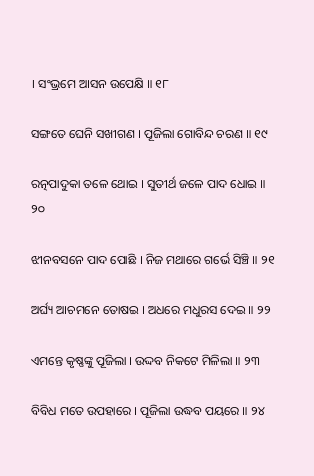। ସଂଭ୍ରମେ ଆସନ ଉପେକ୍ଷି ॥ ୧୮

ସଙ୍ଗତେ ଘେନି ସଖୀଗଣ । ପୂଜିଲା ଗୋବିନ୍ଦ ଚରଣ ॥ ୧୯

ରତ୍ନପାଦୁକା ତଳେ ଥୋଇ । ସୁତୀର୍ଥ ଜଳେ ପାଦ ଧୋଇ ॥ ୨୦

ଝୀନବସନେ ପାଦ ପୋଛି । ନିଜ ମଥାରେ ଗର୍ଭେ ସିଞ୍ଚି ॥ ୨୧

ଅର୍ଘ୍ୟ ଆଚମନେ ତୋଷଇ । ଅଧରେ ମଧୁରସ ଦେଇ ॥ ୨୨

ଏମନ୍ତେ କୃଷ୍ଣଙ୍କୁ ପୂଜିଲା । ଉଦ୍ଦବ ନିକଟେ ମିଳିଲା ॥ ୨୩

ବିବିଧ ମତେ ଉପହାରେ । ପୂଜିଲା ଉଦ୍ଧବ ପୟରେ ॥ ୨୪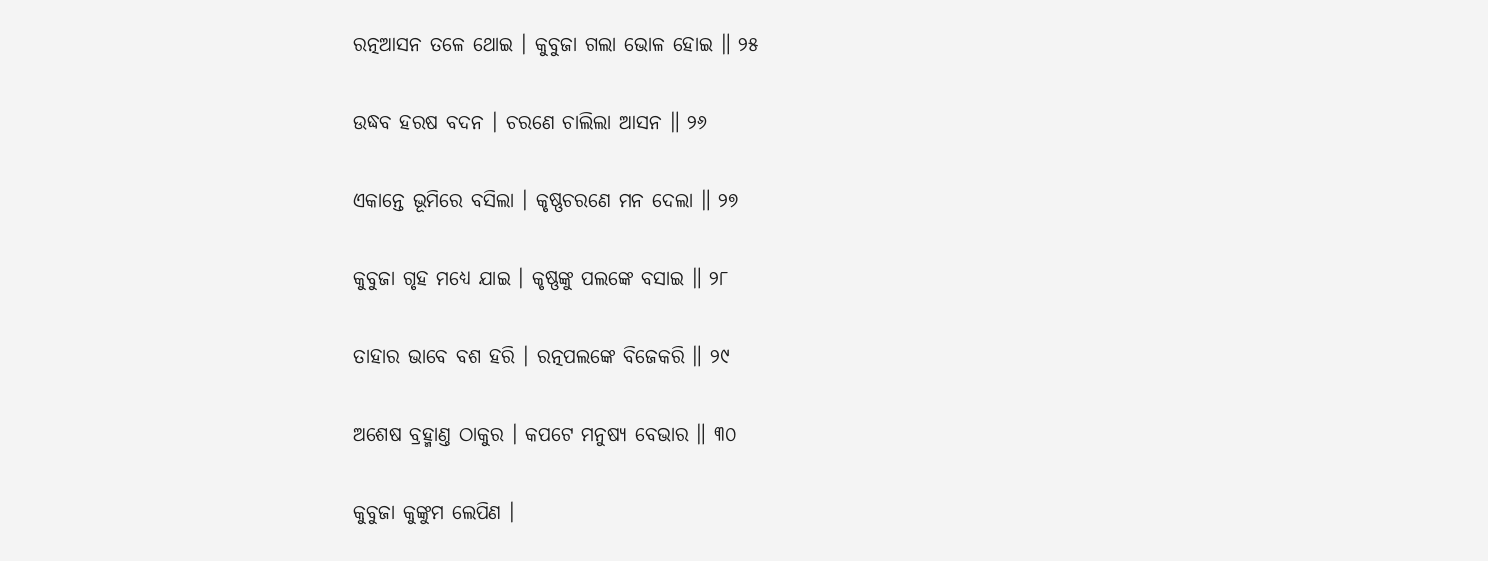ରତ୍ନଆସନ ତଳେ ଥୋଇ । କୁବୁଜା ଗଲା ଭୋଳ ହୋଇ ॥ ୨୫

ଉଦ୍ଧବ ହରଷ ବଦନ । ଚରଣେ ଚାଲିଲା ଆସନ ॥ ୨୬

ଏକାନ୍ତେ ଭୂମିରେ ବସିଲା । କୃଷ୍ଣଚରଣେ ମନ ଦେଲା ॥ ୨୭

କୁବୁଜା ଗୃହ ମଧ୍ୟେ ଯାଇ । କୃଷ୍ଣଙ୍କୁ ପଲଙ୍କେ ବସାଇ ॥ ୨୮

ତାହାର ଭାବେ ବଶ ହରି । ରତ୍ନପଲଙ୍କେ ବିଜେକରି ॥ ୨୯

ଅଶେଷ ବ୍ରହ୍ମାଣ୍ତ ଠାକୁର । କପଟେ ମନୁଷ୍ୟ ବେଭାର ॥ ୩୦

କୁବୁଜା କୁଙ୍କୁମ ଲେପିଣ ।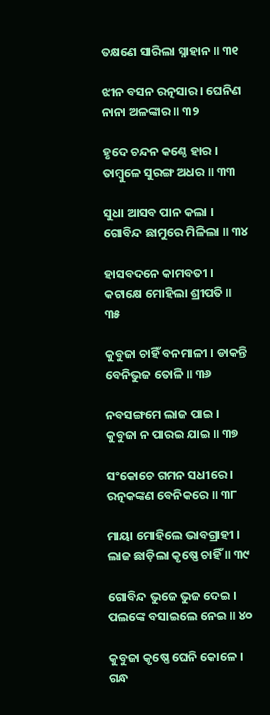ତକ୍ଷଣେ ସାରିଲା ସ୍ନାହାନ ॥ ୩୧

ଝୀନ ବସନ ରତ୍ନସାର । ଘେନିଣ ନାନା ଅଳଙ୍କାର ॥ ୩୨

ହୃଦେ ଚନ୍ଦନ କଣ୍ଠେ ହାର । ତାମ୍ବୁଳେ ସୁରଙ୍ଗ ଅଧର ॥ ୩୩

ସୁଧା ଆସବ ପାନ କଲା । ଗୋବିନ୍ଦ ଛାମୁରେ ମିଳିଲା ॥ ୩୪

ହାସବଦନେ କାମବତୀ । କଟାକ୍ଷେ ମୋହିଲା ଶ୍ରୀପତି ॥ ୩୫

କୁବୁଜା ଚାହିଁ ବନମାଳୀ । ଡାକନ୍ତି ବେନିଭୁଜ ତୋଳି ॥ ୩୬

ନବସଙ୍ଗମେ ଲାଜ ପାଇ । କୁବୁଜା ନ ପାରଇ ଯାଇ ॥ ୩୭

ସଂକୋଚେ ଗମନ ସଧୀରେ । ରତ୍ନକଙ୍କଣ ବେନିକରେ ॥ ୩୮

ମାୟା ମୋହିଲେ ଭାବଗ୍ରାହୀ । ଲାଜ ଛାଡ଼ିଲା କୃଷ୍ଣେ ଚାହିଁ ॥ ୩୯

ଗୋବିନ୍ଦ ଭୁଜେ ଭୁଜ ଦେଇ । ପଲଙ୍କେ ବସାଇଲେ ନେଇ ॥ ୪୦

କୁବୁଜା କୃଷ୍ଣେ ଘେନି କୋଳେ । ଗନ୍ଧ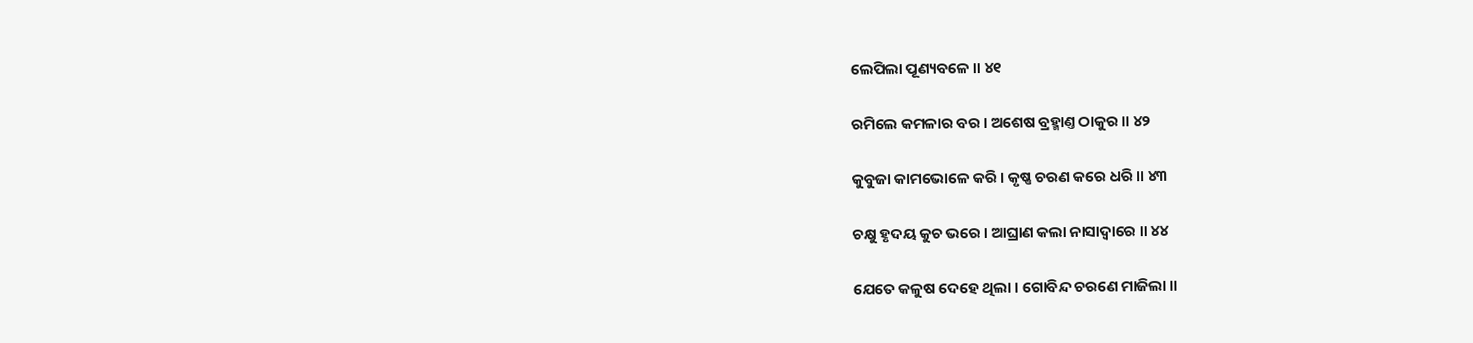ଲେପିଲା ପୂଣ୍ୟବଳେ ॥ ୪୧

ରମିଲେ କମଳାର ବର । ଅଶେଷ ବ୍ରହ୍ମାଣ୍ତ ଠାକୁର ॥ ୪୨

କୁବୁଜା କାମଭୋଳେ କରି । କୃଷ୍ଣ ଚରଣ କରେ ଧରି ॥ ୪୩

ଚକ୍ଷୁ ହୃଦୟ କୁଚ ଭରେ । ଆଘ୍ରାଣ କଲା ନାସାଦ୍ୱାରେ ॥ ୪୪

ଯେତେ କଳୁଷ ଦେହେ ଥିଲା । ଗୋବିନ୍ଦ ଚରଣେ ମାଜିଲା ॥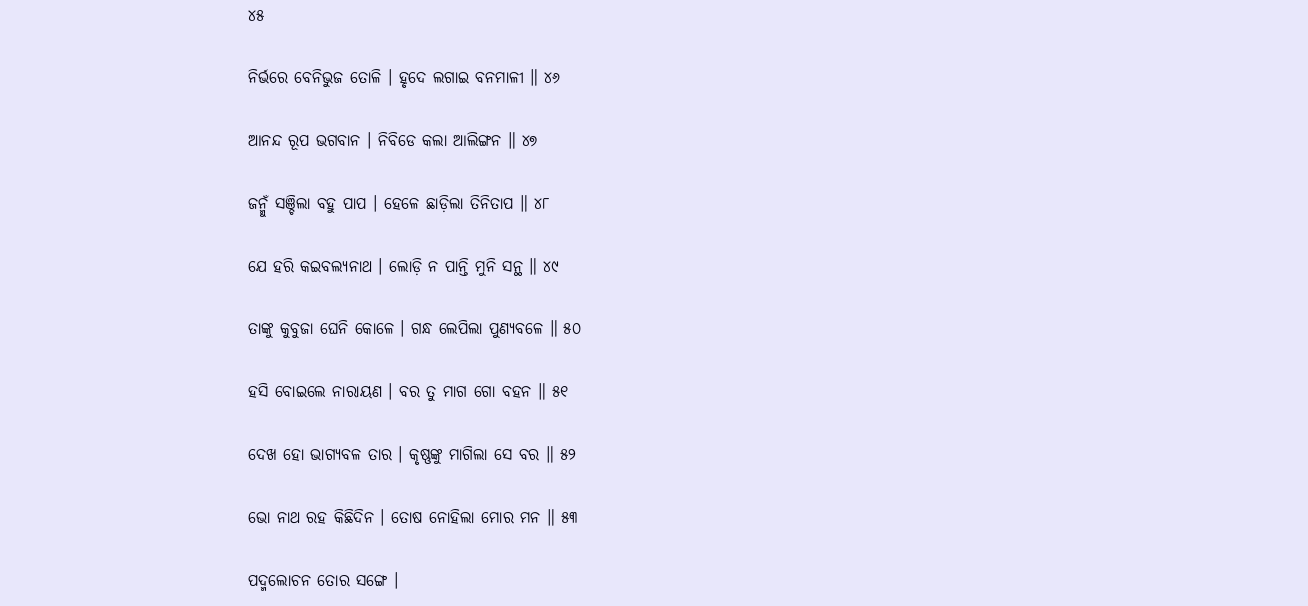୪୫

ନିର୍ଭରେ ବେନିଭୁଜ ତୋଳି । ହୃଦେ ଲଗାଇ ବନମାଳୀ ॥ ୪୬

ଆନନ୍ଦ ରୂପ ଭଗବାନ । ନିବିଡେ କଲା ଆଲିଙ୍ଗନ ॥ ୪୭

ଜନ୍ମୁଁ ସଞ୍ଚିଲା ବହୁ ପାପ । ହେଳେ ଛାଡ଼ିଲା ତିନିତାପ ॥ ୪୮

ଯେ ହରି କଇବଲ୍ୟନାଥ । ଲୋଡ଼ି ନ ପାନ୍ତି ମୁନି ସନ୍ଥ ॥ ୪୯

ତାଙ୍କୁ କୁବୁଜା ଘେନି କୋଳେ । ଗନ୍ଧ ଲେପିଲା ପୁଣ୍ୟବଳେ ॥ ୫୦

ହସି ବୋଇଲେ ନାରାୟଣ । ବର ତୁ ମାଗ ଗୋ ବହନ ॥ ୫୧

ଦେଖ ହୋ ଭାଗ୍ୟବଳ ତାର । କୃଷ୍ଣଙ୍କୁ ମାଗିଲା ସେ ବର ॥ ୫୨

ଭୋ ନାଥ ରହ କିଛିଦିନ । ତୋଷ ନୋହିଲା ମୋର ମନ ॥ ୫୩

ପଦ୍ମଲୋଚନ ତୋର ସଙ୍ଗେ ।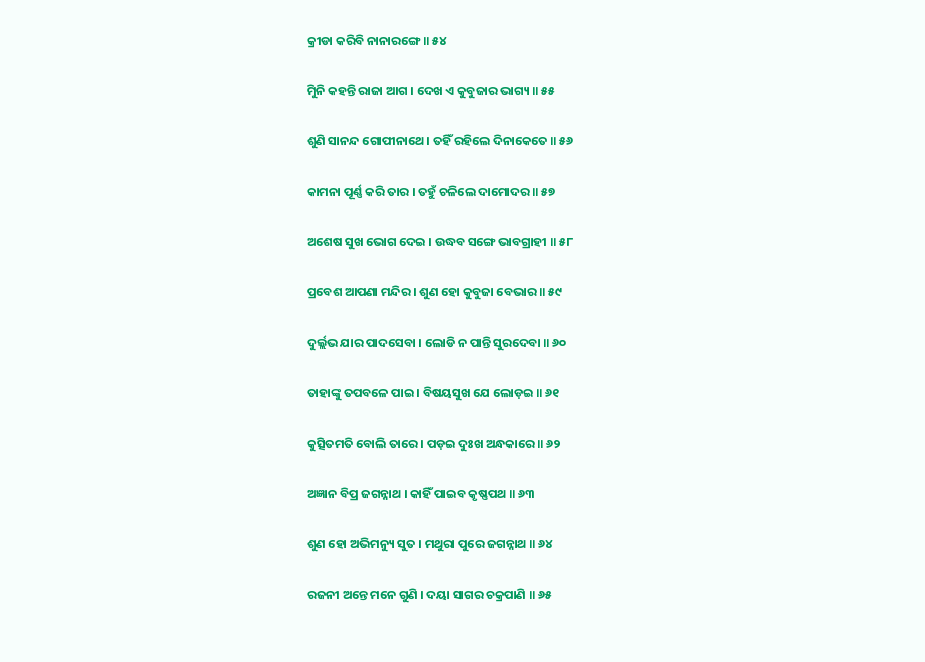କ୍ରୀଡା କରିବି ନାନାରଙ୍ଗେ ॥ ୫୪

ମୁିନି କହନ୍ତି ରାଜା ଆଗ । ଦେଖ ଏ କୁବୁଜାର ଭାଗ୍ୟ ॥ ୫୫

ଶୁଣି ସାନନ୍ଦ ଗୋପୀନାଥେ । ତହିଁ ରହିଲେ ଦିନାକେତେ ॥ ୫୬

କାମନା ପୂର୍ଣ୍ଣ କରି ତାର । ତହୁଁ ଚଳିଲେ ଦାମୋଦର ॥ ୫୭

ଅଶେଷ ସୁଖ ଭୋଗ ଦେଇ । ଉଦ୍ଧବ ସଙ୍ଗେ ଭାବଗ୍ରାହୀ ॥ ୫୮

ପ୍ରବେଶ ଆପଣା ମନ୍ଦିର । ଶୁଣ ହୋ କୁବୁଜା ବେଭାର ॥ ୫୯

ଦୁର୍ଲ୍ଲଭ ଯାର ପାଦସେବା । ଲୋଡି ନ ପାନ୍ତି ସୁରଦେବା ॥ ୬୦

ତାହାଙ୍କୁ ତପବଳେ ପାଇ । ବିଷୟସୁଖ ଯେ ଲୋଡ଼ଇ ॥ ୬୧

କୁତ୍ସିତମତି ବୋଲି ତାରେ । ପଡ଼ଇ ଦୁଃଖ ଅନ୍ଧକାରେ ॥ ୬୨

ଅଜ୍ଞାନ ବିପ୍ର ଜଗନ୍ନାଥ । କାହିଁ ପାଇବ କୃଷ୍ଣପଥ ॥ ୬୩

ଶୁଣ ହୋ ଅଭିମନ୍ୟୁ ସୁତ । ମଥୁରା ପୁରେ ଜଗନ୍ନାଥ ॥ ୬୪

ରଜନୀ ଅନ୍ତେ ମନେ ଗୁଣି । ଦୟା ସାଗର ଚକ୍ରପାଣି ॥ ୬୫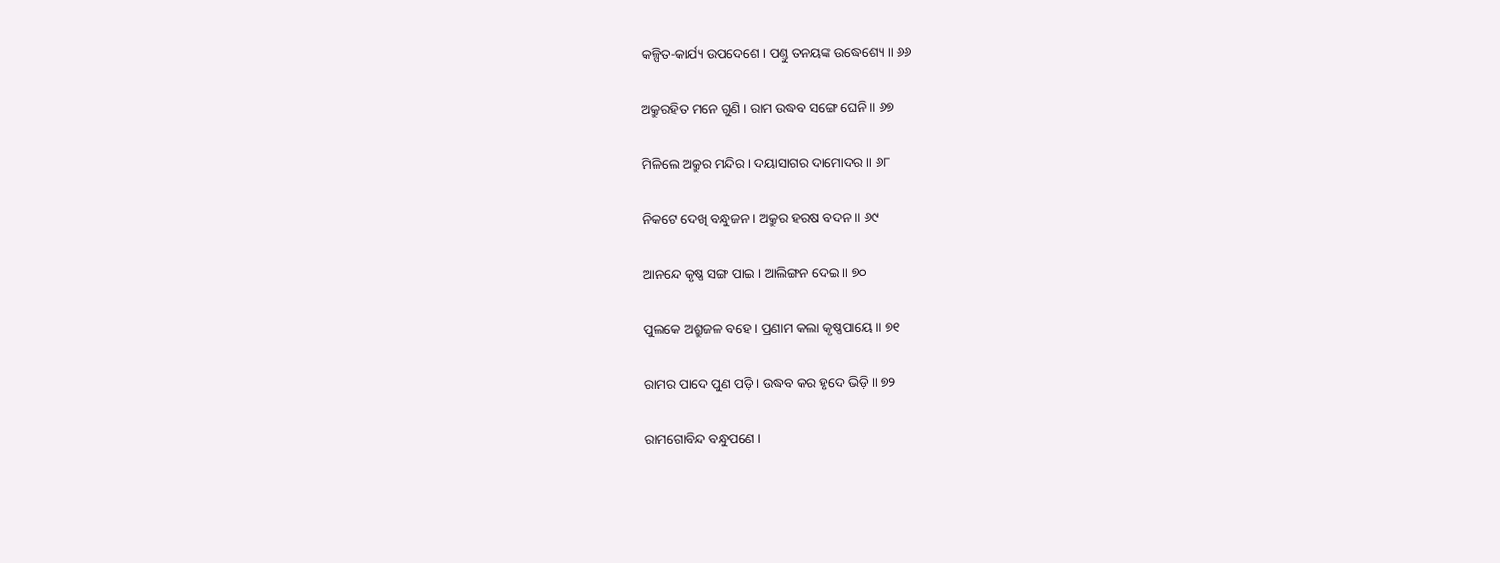କଳ୍ପିତ-କାର୍ଯ୍ୟ ଉପଦେଶେ । ପଣ୍ତୁ ତନୟଙ୍କ ଉଦ୍ଧେଶ୍ୟେ ॥ ୬୬

ଅକ୍ରୁରହିତ ମନେ ଗୁଣି । ରାମ ଉଦ୍ଧବ ସଙ୍ଗେ ଘେନି ॥ ୬୭

ମିଳିଲେ ଅକ୍ରୁର ମନ୍ଦିର । ଦୟାସାଗର ଦାମୋଦର ॥ ୬୮

ନିକଟେ ଦେଖି ବନ୍ଧୁଜନ । ଅକ୍ରୁର ହରଷ ବଦନ ॥ ୬୯

ଆନନ୍ଦେ କୃଷ୍ଣ ସଙ୍ଗ ପାଇ । ଆଲିଙ୍ଗନ ଦେଇ ॥ ୭୦

ପୁଲକେ ଅଶ୍ରୁଜଳ ବହେ । ପ୍ରଣାମ କଲା କୃଷ୍ଣପାୟେ ॥ ୭୧

ରାମର ପାଦେ ପୁଣ ପଡ଼ି । ଉଦ୍ଧବ କର ହୃଦେ ଭିଡ଼ି ॥ ୭୨

ରାମଗୋବିନ୍ଦ ବନ୍ଧୁପଣେ ।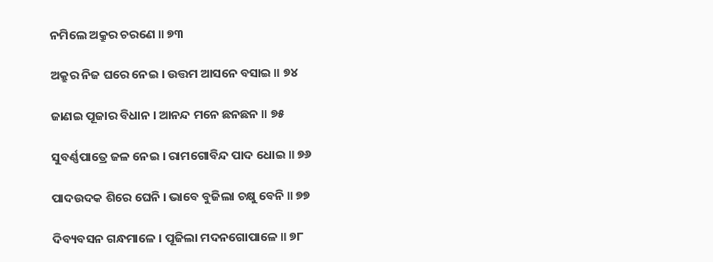ନମିଲେ ଅକ୍ରୁର ଚରଣେ ॥ ୭୩

ଅକ୍ରୁର ନିଜ ଘରେ ନେଇ । ଉତ୍ତମ ଆସନେ ବସାଇ ॥ ୭୪

ଜାଣଇ ପୂଜାର ବିଧାନ । ଆନନ୍ଦ ମନେ ଛନଛନ ॥ ୭୫

ସୁବର୍ଣ୍ଣପାତ୍ରେ ଜଳ ନେଇ । ରାମଗୋବିନ୍ଦ ପାଦ ଧୋଇ ॥ ୭୬

ପାଦଉଦକ ଶିରେ ଘେନି । ଭାବେ ବୁଜିଲା ଚକ୍ଷୁ ବେନି ॥ ୭୭

ଦିବ୍ୟବସନ ଗନ୍ଧମାଳେ । ପୂଜିଲା ମଦନଗୋପାଳେ ॥ ୭୮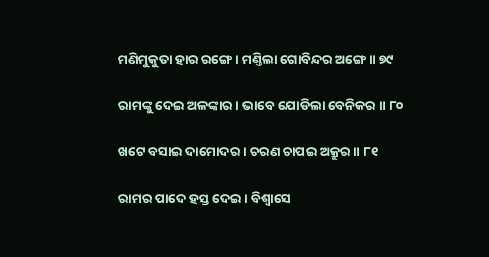ମଣିମୁକୁତା ହାର ରଙ୍ଗେ । ମଣ୍ତିଲା ଗୋବିନ୍ଦର ଅଙ୍ଗେ ॥ ୭୯

ରାମଙ୍କୁ ଦେଇ ଅଳଙ୍କାର । ଭାବେ ଯୋଡିଲା ବେନିକର ॥ ୮୦

ଖଟେ ବସାଇ ଦାମୋଦର । ଚରଣ ଚାପଇ ଅକ୍ରୁର ॥ ୮୧

ରାମର ପାଦେ ହସ୍ତ ଦେଇ । ବିଶ୍ୱାସେ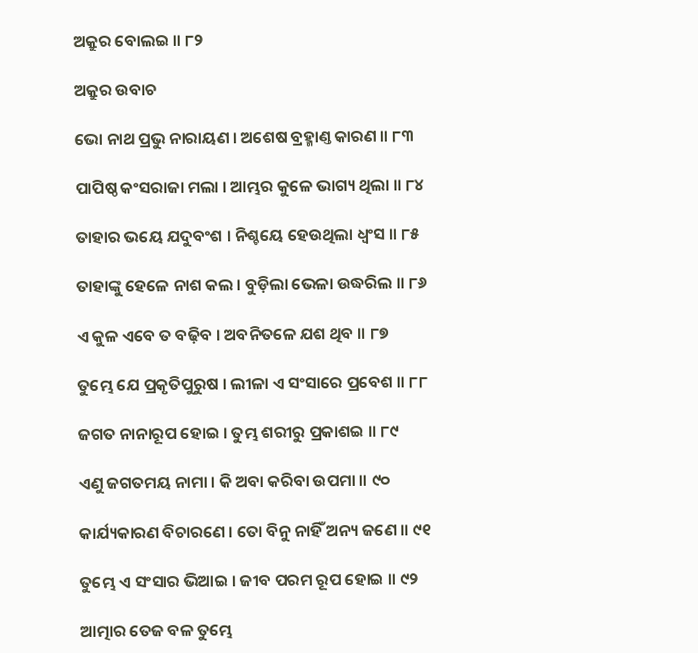ଅକ୍ରୁର ବୋଲଇ ॥ ୮୨

ଅକ୍ରୁର ଉବାଚ

ଭୋ ନାଥ ପ୍ରଭୁ ନାରାୟଣ । ଅଶେଷ ବ୍ରହ୍ମାଣ୍ତ କାରଣ ॥ ୮୩

ପାପିଷ୍ଠ କଂସରାଜା ମଲା । ଆମ୍ଭର କୁଳେ ଭାଗ୍ୟ ଥିଲା ॥ ୮୪

ତାହାର ଭୟେ ଯଦୁବଂଶ । ନିଶ୍ଚୟେ ହେଉଥିଲା ଧ୍ୱଂସ ॥ ୮୫

ତାହାଙ୍କୁ ହେଳେ ନାଶ କଲ । ବୁଡ଼ିଲା ଭେଳା ଉଦ୍ଧରିଲ ॥ ୮୬

ଏ କୁଳ ଏବେ ତ ବଢ଼ିବ । ଅବନିତଳେ ଯଶ ଥିବ ॥ ୮୭

ତୁମ୍ଭେ ଯେ ପ୍ରକୃତିପୁରୁଷ । ଲୀଳା ଏ ସଂସାରେ ପ୍ରବେଶ ॥ ୮୮

ଜଗତ ନାନାରୂପ ହୋଇ । ତୁମ୍ଭ ଶରୀରୁ ପ୍ରକାଶଇ ॥ ୮୯

ଏଣୁ ଜଗତମୟ ନାମା । କି ଅବା କରିବା ଉପମା ॥ ୯୦

କାର୍ଯ୍ୟକାରଣ ବିଚାରଣେ । ତୋ ବିନୁ ନାହିଁ ଅନ୍ୟ ଜଣେ ॥ ୯୧

ତୁମ୍ଭେ ଏ ସଂସାର ଭିଆଇ । ଜୀବ ପରମ ରୂପ ହୋଇ ॥ ୯୨

ଆତ୍ମାର ତେଜ ବଳ ତୁମ୍ଭେ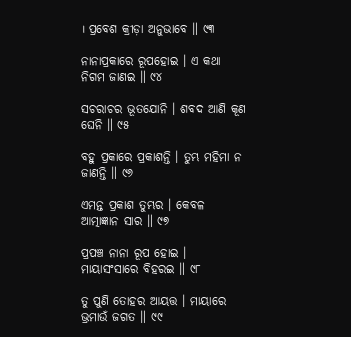। ପ୍ରବେଶ କ୍ରୀଡ଼ା ଅନୁଭାବେ ॥ ୯୩

ନାନାପ୍ରକାରେ ରୂପହୋଇ । ଏ କଥା ନିଗମ ଜାଣଇ ॥ ୯୪

ସଚରାଚର ଭୂତଯୋନି । ଶବଦ ଆଣି କୂଣ ଘେନି ॥ ୯୫

ବହୁ ପ୍ରକାରେ ପ୍ରକାଶନ୍ତି । ତୁମ୍ଭ ମହିମା ନ ଜାଣନ୍ତି ॥ ୯୬

ଏମନ୍ତ ପ୍ରକାଶ ତୁମ୍ଭର । କେବଳ ଆତ୍ମାଜ୍ଞାନ ସାର ॥ ୯୭

ପ୍ରପଞ୍ଚ ନାନା ରୂପ ହୋଇ । ମାୟାସଂସାରେ ବିହରଇ ॥ ୯୮

ତୁ ପୁଣି ତୋହର ଆୟତ୍ତ । ମାୟାରେ ଭ୍ରମାଉଁ ଜଗତ ॥ ୯୯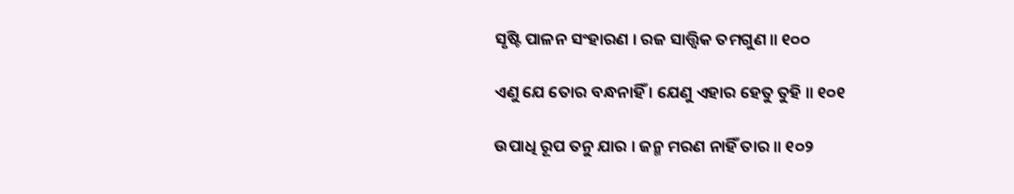ସୃଷ୍ଟି ପାଳନ ସଂହାରଣ । ରଜ ସାତ୍ତ୍ୱିକ ତମଗୁଣ ॥ ୧୦୦

ଏଣୁ ଯେ ତୋର ବନ୍ଧନାହିଁ । ଯେଣୁ ଏହାର ହେତୁ ତୁହି ॥ ୧୦୧

ଉପାଧି ରୂପ ତନୁ ଯାର । ଜନ୍ମ ମରଣ ନାହିଁ ତାର ॥ ୧୦୨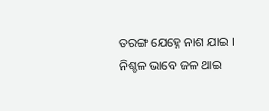ତରଙ୍ଗ ଯେହ୍ନେ ନାଶ ଯାଇ । ନିଶ୍ଚଳ ଭାବେ ଜଳ ଥାଇ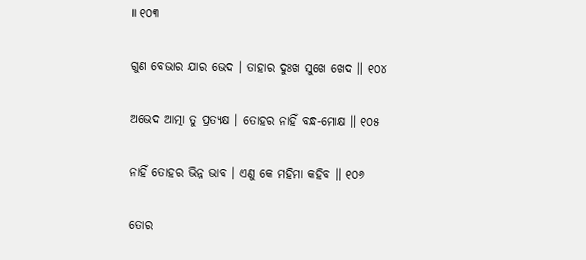॥ ୧୦୩

ଗୁଣ ବେଭାର ଯାର ଭେଦ । ତାହାର ଦୁଃଖ ସୁଖେ ଖେଦ ॥ ୧୦୪

ଅଭେଦ ଆତ୍ମା ତୁ ପ୍ରତ୍ୟକ୍ଷ । ତୋହର ନାହିଁ ବନ୍ଧ-ମୋକ୍ଷ ॥ ୧୦୫

ନାହିଁ ତୋହର ଭିନ୍ନ ଭାବ । ଏଣୁ କେ ମହିମା କହିବ ॥ ୧୦୬

ତୋର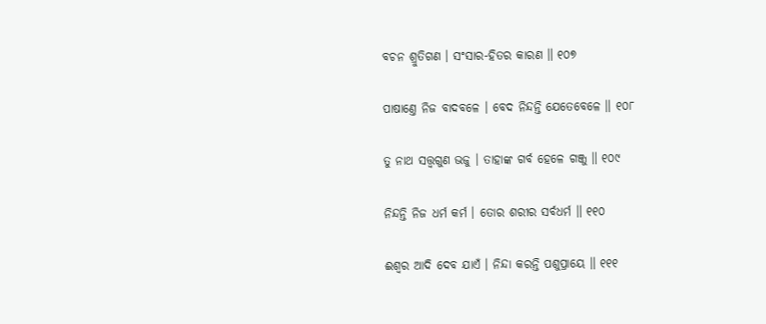ବଚନ ଶ୍ରୁତିଗଣ । ସଂସାର-ହିତର କାରଣ ॥ ୧୦୭

ପାଷାଣ୍ତେ ନିଜ ବାଦବଳେ । ବେଦ ନିନ୍ଦନ୍ତି ଯେତେବେଳେ ॥ ୧୦୮

ତୁ ନାଥ ସତ୍ତ୍ୱଗୁଣ ଭଜୁ । ତାହାଙ୍କ ଗର୍ବ ହେଳେ ଗଞ୍ଜୁ ॥ ୧୦୯

ନିନ୍ଦନ୍ତି ନିଜ ଧର୍ମ କର୍ମ । ତୋର ଶରୀର ସର୍ବଧର୍ମ ॥ ୧୧୦

ଈଶ୍ୱର ଆଦି ଦେବ ଯାଏଁ । ନିନ୍ଦା କରନ୍ତି ପଶୁପ୍ରାୟେ ॥ ୧୧୧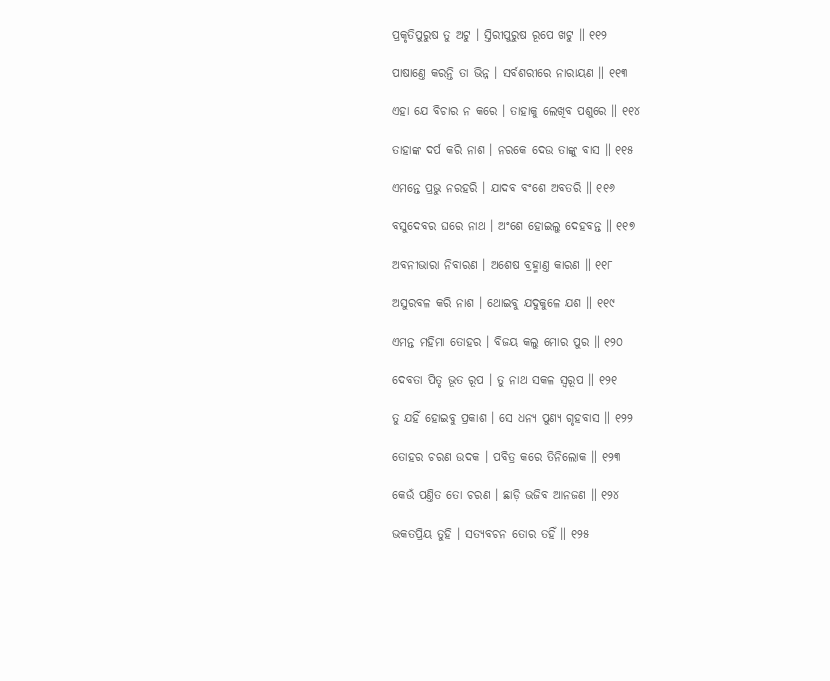ପ୍ରକୃତିପୁରୁଷ ତୁ ଅଟୁ । ସ୍ତିରୀପୁରୁଷ ରୂପେ ଖଟୁ ॥ ୧୧୨

ପାଷାଣ୍ତେ କରନ୍ତି ତା ଭିନ୍ନ । ସର୍ବଶରୀରେ ନାରାୟଣ ॥ ୧୧୩

ଏହା ଯେ ବିଚାର ନ କରେ । ତାହାକୁ ଲେଖିବ ପଶୁରେ ॥ ୧୧୪

ତାହାଙ୍କ ଦର୍ପ କରି ନାଶ । ନରକେ ଦେଉ ତାଙ୍କୁ ବାସ ॥ ୧୧୫

ଏମନ୍ତେ ପ୍ରଭୁ ନରହରି । ଯାଦବ ବଂଶେ ଅବତରି ॥ ୧୧୬

ବସୁଦେବର ଘରେ ନାଥ । ଅଂଶେ ହୋଇଲୁ ଦେହବନ୍ତ ॥ ୧୧୭

ଅବନୀଭାରା ନିବାରଣ । ଅଶେଷ ବ୍ରହ୍ମାଣ୍ତ କାରଣ ॥ ୧୧୮

ଅସୁରବଳ କରି ନାଶ । ଥୋଇବୁ ଯଦୁକୁଳେ ଯଶ ॥ ୧୧୯

ଏମନ୍ତ ମହିମା ତୋହର । ବିଜୟ କଲୁ ମୋର ପୁର ॥ ୧୨୦

ଦେବତା ପିତୃ ଭୂତ ରୂପ । ତୁ ନାଥ ସକଳ ସ୍ୱରୂପ ॥ ୧୨୧

ତୁ ଯହିଁ ହୋଇବୁ ପ୍ରକାଶ । ସେ ଧନ୍ୟ ପୁଣ୍ୟ ଗୃହବାସ ॥ ୧୨୨

ତୋହର ଚରଣ ଉଦକ । ପବିତ୍ର କରେ ତିନିଲୋକ ॥ ୧୨୩

କେଉଁ ପଣ୍ତିତ ତୋ ଚରଣ । ଛାଡ଼ି ଭଜିବ ଆନଜଣ ॥ ୧୨୪

ଭକତପ୍ରିୟ ତୁହି । ସତ୍ୟବଚନ ତୋର ତହିଁ ॥ ୧୨୫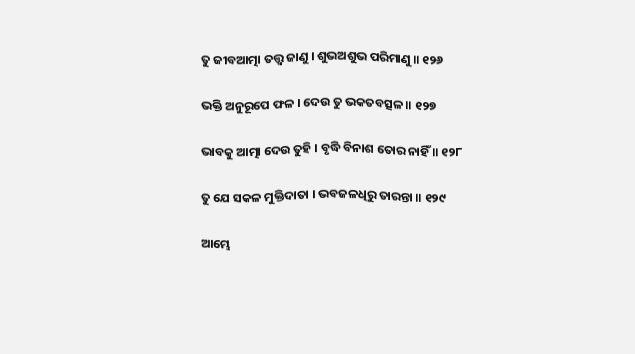ତୁ ଜୀବଆତ୍ମା ତତ୍ତ୍ୱ ଜାଣୁ । ଶୁଭଅଶୁଭ ପରିମାଣୁ ॥ ୧୨୬

ଭକ୍ତି ଅନୁରୂପେ ଫଳ । ଦେଉ ତୁ ଭକତବତ୍ସଳ ॥ ୧୨୭

ଭାବକୁ ଆତ୍ମା ଦେଉ ତୁହି । ବୃଦ୍ଧି ବିନାଶ ତୋର ନାହିଁ ॥ ୧୨୮

ତୁ ଯେ ସକଳ ମୁକ୍ତିଦାତା । ଭବଜଳଧିରୁ ତାରନ୍ତା ॥ ୧୨୯

ଆମ୍ଭେ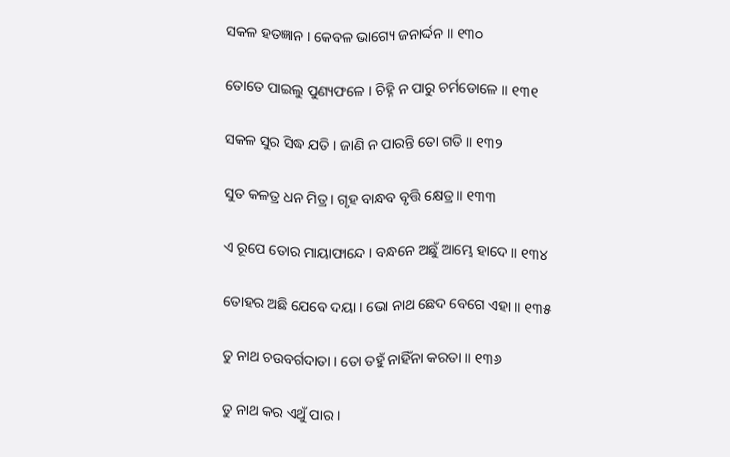ସକଳ ହତଜ୍ଞାନ । କେବଳ ଭାଗ୍ୟେ ଜନାର୍ଦ୍ଦନ ॥ ୧୩୦

ତୋତେ ପାଇଲୁ ପୁଣ୍ୟଫଳେ । ଚିହ୍ନି ନ ପାରୁ ଚର୍ମଡୋଳେ ॥ ୧୩୧

ସକଳ ସୁର ସିଦ୍ଧ ଯତି । ଜାଣି ନ ପାରନ୍ତି ତୋ ଗତି ॥ ୧୩୨

ସୁତ କଳତ୍ର ଧନ ମିତ୍ର । ଗୃହ ବାନ୍ଧବ ବୃତ୍ତି କ୍ଷେତ୍ର ॥ ୧୩୩

ଏ ରୂପେ ତୋର ମାୟାଫାନ୍ଦେ । ବନ୍ଧନେ ଅଛୁଁ ଆମ୍ଭେ ହାଦେ ॥ ୧୩୪

ତୋହର ଅଛି ଯେବେ ଦୟା । ଭୋ ନାଥ ଛେଦ ବେଗେ ଏହା ॥ ୧୩୫

ତୁ ନାଥ ଚଉବର୍ଗଦାତା । ତୋ ତହୁଁ ନାହିଁନା କରତା ॥ ୧୩୬

ତୁ ନାଥ କର ଏଥୁଁ ପାର ।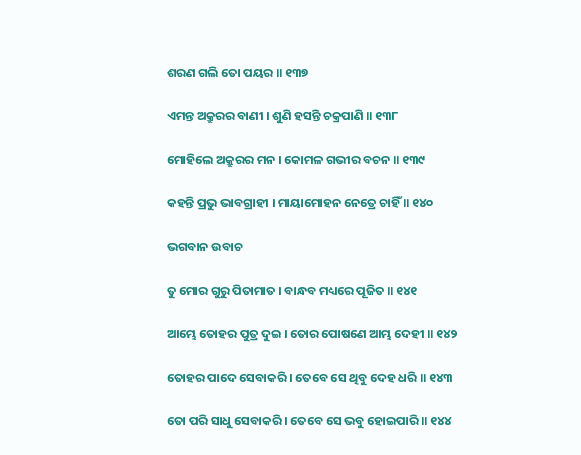ଶରଣ ଗଲି ତୋ ପୟର ॥ ୧୩୭

ଏମନ୍ତ ଅକ୍ରୁରର ବାଣୀ । ଶୁଣି ହସନ୍ତି ଚକ୍ରପାଣି ॥ ୧୩୮

ମୋହିଲେ ଅକ୍ରୁରର ମନ । କୋମଳ ଗଭୀର ବଚନ ॥ ୧୩୯

କହନ୍ତି ପ୍ରଭୁ ଭାବଗ୍ରାହୀ । ମାୟାମୋହନ ନେତ୍ରେ ଚାହିଁ ॥ ୧୪୦

ଭଗବାନ ଉବାଚ

ତୁ ମୋର ଗୁରୁ ପିତାମାତ । ବାନ୍ଧବ ମଧ୍ୟରେ ପୂଜିତ ॥ ୧୪୧

ଆମ୍ଭେ ତୋହର ପୁତ୍ର ଦୁଇ । ତୋର ପୋଷଣେ ଆମ୍ଭ ଦେହୀ ॥ ୧୪୨

ତୋହର ପାଦେ ସେବାକରି । ତେବେ ସେ ଥିବୁ ଦେହ ଧରି ॥ ୧୪୩

ତୋ ପରି ସାଧୁ ସେବାକରି । ତେବେ ସେ ଭବୁ ହୋଇପାରି ॥ ୧୪୪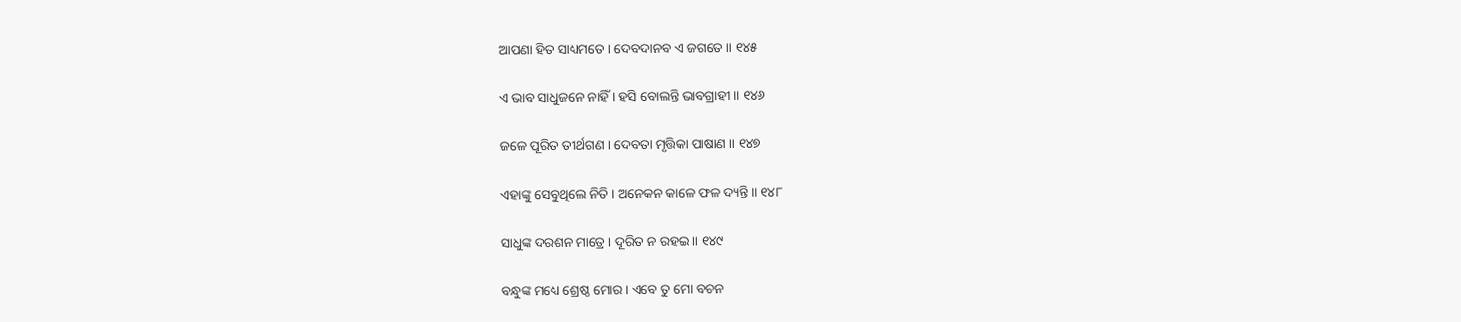ଆପଣା ହିତ ସାଧ୍ୟମତେ । ଦେବଦାନବ ଏ ଜଗତେ ॥ ୧୪୫

ଏ ଭାବ ସାଧୁଜନେ ନାହିଁ । ହସି ବୋଲନ୍ତି ଭାବଗ୍ରାହୀ ॥ ୧୪୬

ଜଳେ ପୂରିତ ତୀର୍ଥଗଣ । ଦେବତା ମୃତ୍ତିକା ପାଷାଣ ॥ ୧୪୭

ଏହାଙ୍କୁ ସେବୁଥିଲେ ନିତି । ଅନେକନ କାଳେ ଫଳ ଦ୍ୟନ୍ତି ॥ ୧୪୮

ସାଧୁଙ୍କ ଦରଶନ ମାତ୍ରେ । ଦୂରିତ ନ ରହଇ ॥ ୧୪୯

ବନ୍ଧୁଙ୍କ ମଧ୍ୟେ ଶ୍ରେଷ୍ଠ ମୋର । ଏବେ ତୁ ମୋ ବଚନ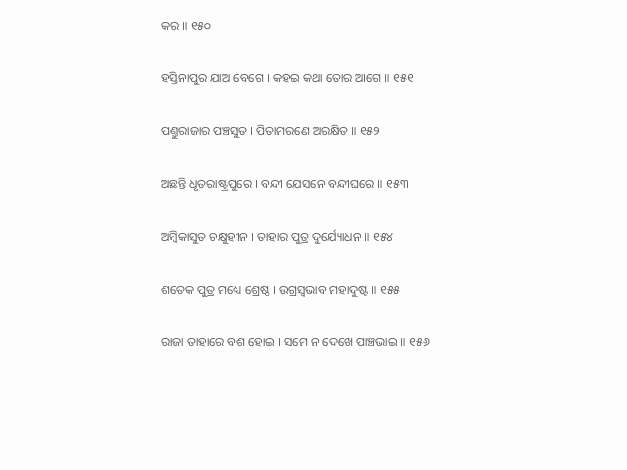କର ॥ ୧୫୦

ହସ୍ତିନାପୁର ଯାଅ ବେଗେ । କହଇ କଥା ତୋର ଆଗେ ॥ ୧୫୧

ପଣ୍ତୁରାଜାର ପଞ୍ଚସୁତ । ପିତାମରଣେ ଅରକ୍ଷିତ ॥ ୧୫୨

ଅଛନ୍ତି ଧୃତରାଷ୍ଟ୍ରପୁରେ । ବନ୍ଦୀ ଯେସନେ ବନ୍ଦୀଘରେ ॥ ୧୫୩

ଅମ୍ବିକାସୁତ ଚକ୍ଷୁହୀନ । ତାହାର ପୁତ୍ର ଦୁର୍ଯ୍ୟୋଧନ ॥ ୧୫୪

ଶତେକ ପୁତ୍ର ମଧ୍ୟେ ଶ୍ରେଷ୍ଠ । ଉଗ୍ରସ୍ୱଭାବ ମହାଦୁଷ୍ଟ ॥ ୧୫୫

ରାଜା ତାହାରେ ବଶ ହୋଇ । ସମେ ନ ଦେଖେ ପାଞ୍ଚଭାଇ ॥ ୧୫୬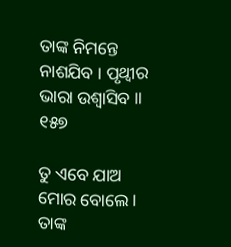ତାଙ୍କ ନିମନ୍ତେ ନାଶଯିବ । ପୃଥ୍ୱୀର ଭାରା ଉଶ୍ୱାସିବ ॥ ୧୫୭

ତୁ ଏବେ ଯାଅ ମୋର ବୋଲେ । ତାଙ୍କ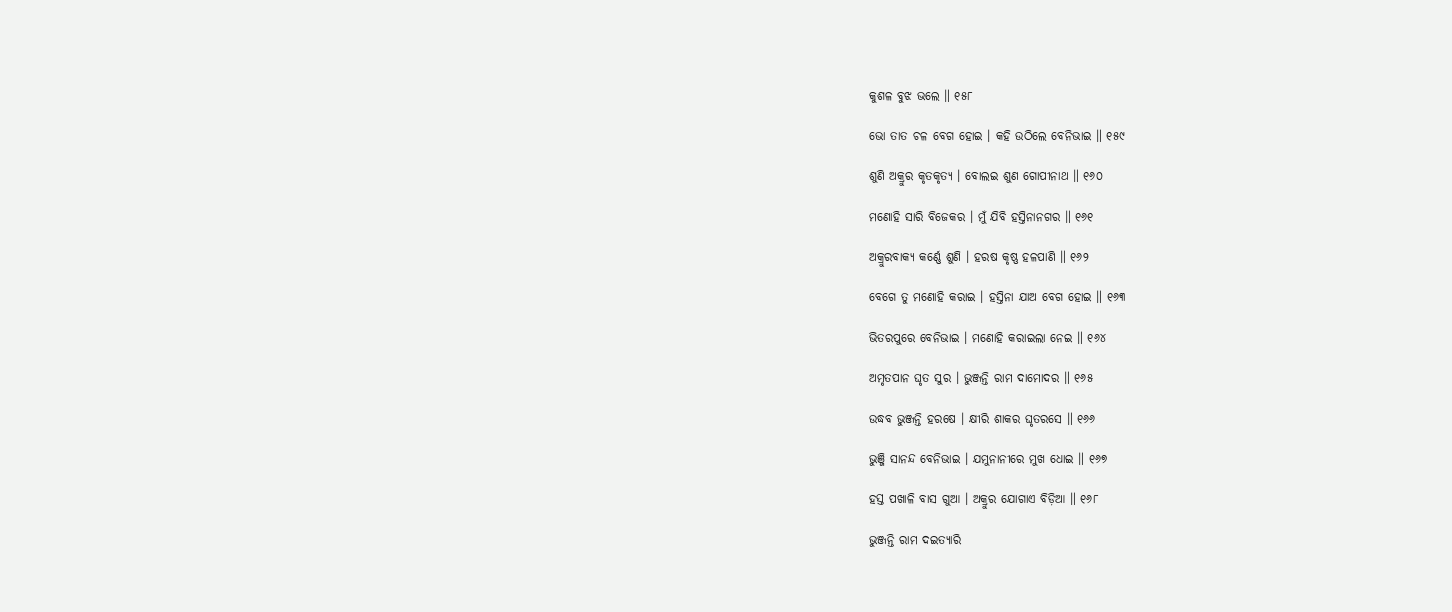କୁଶଳ ବୁଝ ଭଲେ ॥ ୧୫୮

ଭୋ ତାତ ଚଳ ବେଗ ହୋଇ । କହି ଉଠିଲେ ବେନିଭାଇ ॥ ୧୫୯

ଶୁଣି ଅକ୍ରୁର କୃତକୃତ୍ୟ । ବୋଲଇ ଶୁଣ ଗୋପୀନାଥ ॥ ୧୬୦

ମଣୋହି ସାରି ବିଜେକର । ମୁଁ ଯିବି ହସ୍ତିନାନଗର ॥ ୧୬୧

ଅକ୍ରୁରବାକ୍ୟ କର୍ଣ୍ଣେ ଶୁଣି । ହରଷ କୃଷ୍ଣ ହଳପାଣି ॥ ୧୬୨

ବେଗେ ତୁ ମଣୋହି କରାଇ । ହସ୍ତିନା ଯାଅ ବେଗ ହୋଇ ॥ ୧୬୩

ଭିତରପୁରେ ବେନିଭାଇ । ମଣୋହି କରାଇଲା ନେଇ ॥ ୧୬୪

ଅମୃତପାନ ଘୃତ ସୁର । ଭୁଞ୍ଜନ୍ତି ରାମ ଦାମୋଦର ॥ ୧୬୫

ଉଦ୍ଧବ ଭୁଞ୍ଜନ୍ତି ହରଷେ । କ୍ଷୀରି ଶାକର ଘୃତରସେ ॥ ୧୬୬

ଭୁଞ୍ଜି ସାନନ୍ଦ ବେନିଭାଇ । ଯମୁନାନୀରେ ମୁଖ ଧୋଇ ॥ ୧୬୭

ହସ୍ତ ପଖାଳି ବାସ ଗୁଆ । ଅକ୍ରୁର ଯୋଗାଏ ବିଡ଼ିଆ ॥ ୧୬୮

ଭୁଞ୍ଜନ୍ତି ରାମ ଦଇତ୍ୟାରି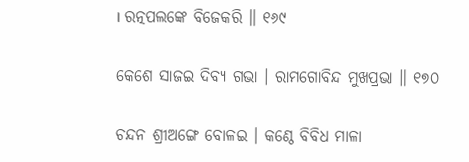। ରତ୍ନପଲଙ୍କେ ବିଜେକରି ॥ ୧୬୯

କେଶେ ସାଜଇ ଦିବ୍ୟ ଗଭା । ରାମଗୋବିନ୍ଦ ମୁଖପ୍ରଭା ॥ ୧୭୦

ଚନ୍ଦନ ଶ୍ରୀଅଙ୍ଗେ ବୋଳଇ । କଣ୍ଠେ ବିବିଧ ମାଳା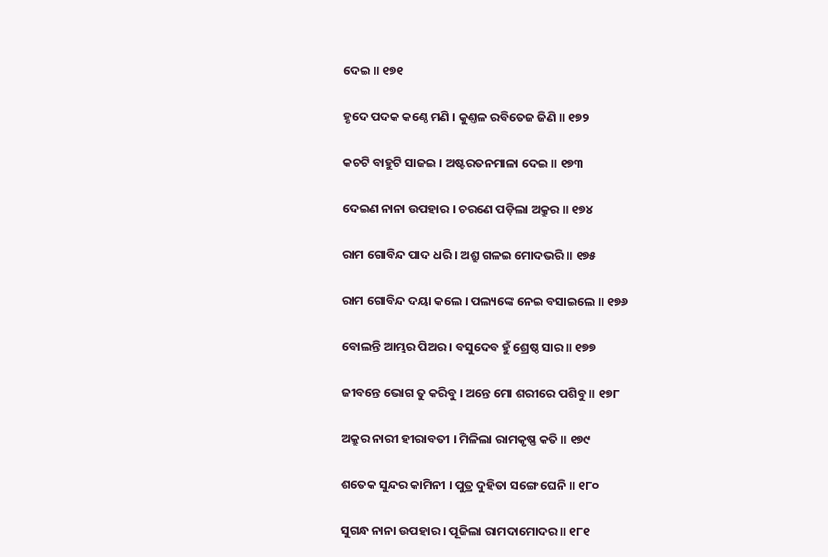ଦେଇ ॥ ୧୭୧

ହୃଦେ ପଦକ କଣ୍ଠେ ମଣି । କୁଣ୍ତଳ ରବିତେଜ ଜିଣି ॥ ୧୭୨

କଚଟି ବାହୁଟି ସାଜଇ । ଅଷ୍ଟରତନମାଳା ଦେଇ ॥ ୧୭୩

ଦେଇଣ ନାନା ଉପହାର । ଚରଣେ ପଡ଼ିଲା ଅକ୍ରୁର ॥ ୧୭୪

ରାମ ଗୋବିନ୍ଦ ପାଦ ଧରି । ଅଶ୍ରୁ ଗଳଇ ମୋଦଭରି ॥ ୧୭୫

ରାମ ଗୋବିନ୍ଦ ଦୟା କଲେ । ପଲ୍ୟଙ୍କେ ନେଇ ବସାଇଲେ ॥ ୧୭୬

ବୋଲନ୍ତି ଆମ୍ଭର ପିଅର । ବସୁଦେବ ହୁଁ ଶ୍ରେଷ୍ଠ ସାର ॥ ୧୭୭

ଜୀବନ୍ତେ ଭୋଗ ତୁ କରିବୁ । ଅନ୍ତେ ମୋ ଶରୀରେ ପଶିବୁ ॥ ୧୭୮

ଅକ୍ରୁର ନାରୀ ହୀରାବତୀ । ମିଳିଲା ରାମକୃଷ୍ଣ କତି ॥ ୧୭୯

ଶତେକ ସୁନ୍ଦର କାମିନୀ । ପୁତ୍ର ଦୁହିତା ସଙ୍ଗେ ଘେନି ॥ ୧୮୦

ସୁଗନ୍ଧ ନାନା ଉପହାର । ପୂଜିଲା ରାମଦାମୋଦର ॥ ୧୮୧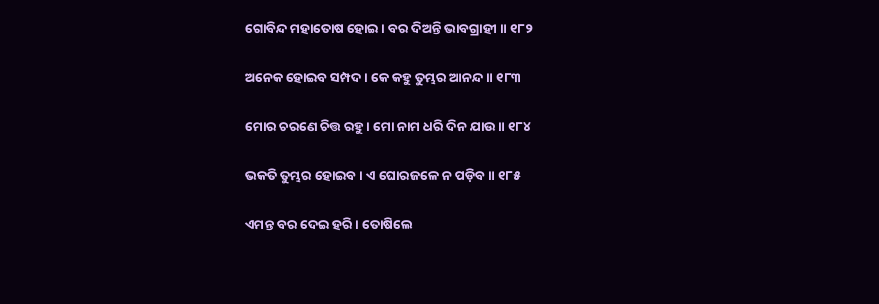ଗୋବିନ୍ଦ ମହାତୋଷ ହୋଇ । ବର ଦିଅନ୍ତି ଭାବଗ୍ରାହୀ ॥ ୧୮୨

ଅନେକ ହୋଇବ ସମ୍ପଦ । କେ କହୁ ତୁମ୍ଭର ଆନନ୍ଦ ॥ ୧୮୩

ମୋର ଚରଣେ ଚିତ୍ତ ରହୁ । ମୋ ନାମ ଧରି ଦିନ ଯାଉ ॥ ୧୮୪

ଭକତି ତୁମ୍ଭର ହୋଇବ । ଏ ଘୋରଜଳେ ନ ପଡ଼ିବ ॥ ୧୮୫

ଏମନ୍ତ ବର ଦେଇ ହରି । ତୋଷିଲେ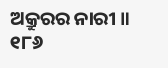ଅକ୍ରୁରର ନାରୀ ॥ ୧୮୬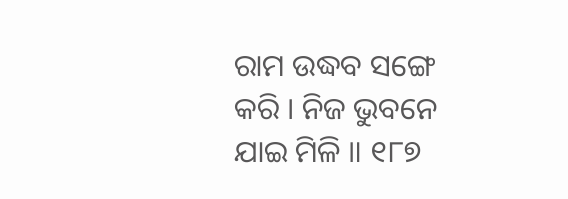ରାମ ଉଦ୍ଧବ ସଙ୍ଗେ କରି । ନିଜ ଭୁବନେ ଯାଇ ମିଳି ॥ ୧୮୭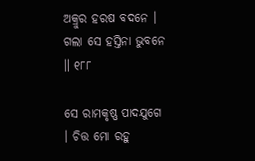ଅକ୍ରୁର ହରଷ ବଦନେ । ଗଲା ସେ ହସ୍ତିନା ଭୁବନେ ॥ ୧୮୮

ସେ ରାମକୃଷ୍ଣ ପାଦଯୁଗେ । ଚିତ୍ତ ମୋ ରହୁ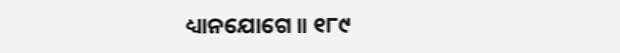ଧ୍ୟାନଯୋଗେ ॥ ୧୮୯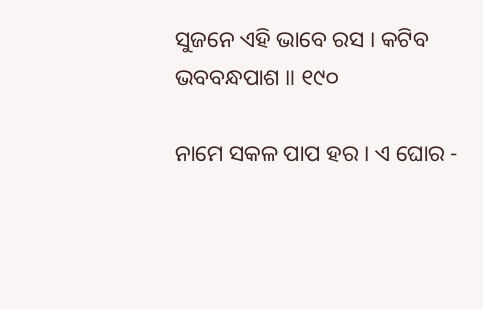ସୁଜନେ ଏହି ଭାବେ ରସ । କଟିବ ଭବବନ୍ଧପାଶ ॥ ୧୯୦

ନାମେ ସକଳ ପାପ ହର । ଏ ଘୋର -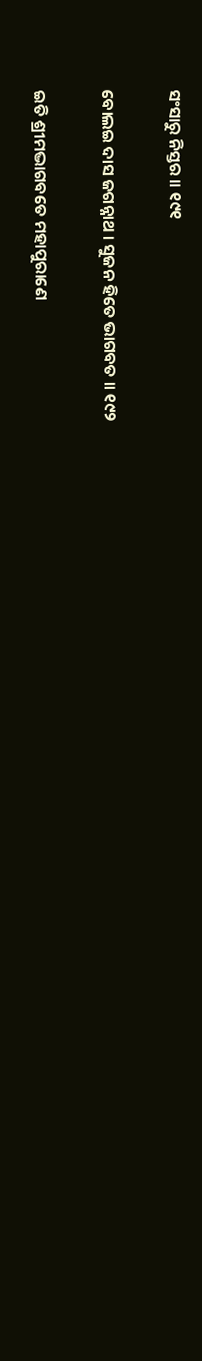ସଂସାରୁ ନିସ୍ତର ॥ ୧୯୧

ବୋଲଇ ଦାସ ଜଗନ୍ନାଥ । ସୁଜନ ହିତେ ଭାଗବତ ॥ ୧୯୨

ଇତି ଶ୍ରୀମଦ୍ଭାଗବତେ ମହାପୁରାଣେ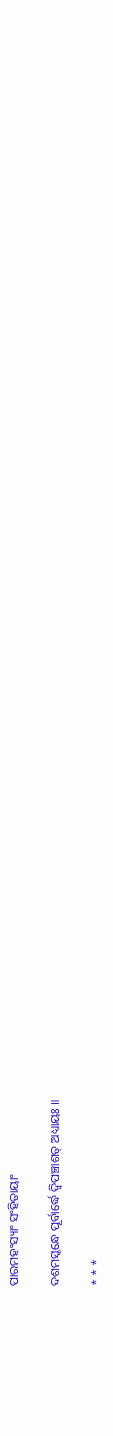ପାରମହଂସ୍ୟାଂ ସଂହିତାୟାଂ

ଦଶମସ୍କନ୍ଧେ ପୂର୍ବାର୍ଦ୍ଧେ ଦ୍ୱିପଞ୍ଚାଶତ୍ ଅଧ୍ୟାୟଃ ॥

* * *